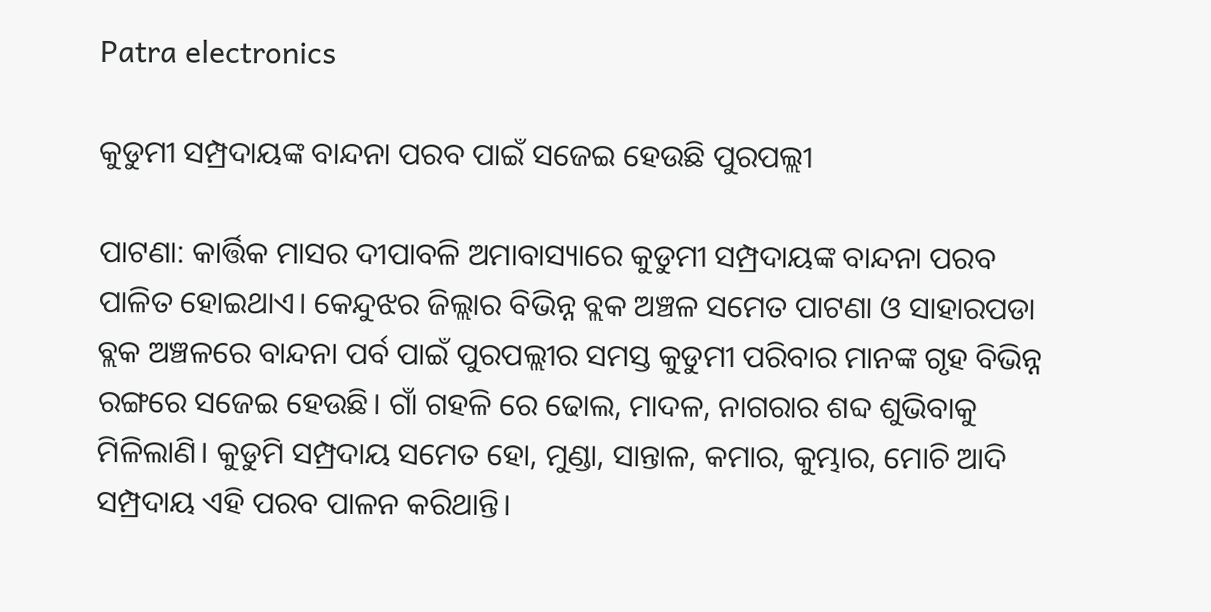Patra electronics

କୁଡୁମୀ ସମ୍ପ୍ରଦାୟଙ୍କ ବାନ୍ଦନା ପରବ ପାଇଁ ସଜେଇ ହେଉଛି ପୁରପଲ୍ଲୀ

ପାଟଣା: କାର୍ତ୍ତିକ ମାସର ଦୀପାବଳି ଅମାବାସ୍ୟାରେ କୁଡୁମୀ ସମ୍ପ୍ରଦାୟଙ୍କ ବାନ୍ଦନା ପରବ ପାଳିତ ହୋଇଥାଏ। କେନ୍ଦୁଝର ଜିଲ୍ଲାର ବିଭିନ୍ନ ବ୍ଲକ ଅଞ୍ଚଳ ସମେତ ପାଟଣା ଓ ସାହାରପଡା ବ୍ଲକ ଅଞ୍ଚଳରେ ବାନ୍ଦନା ପର୍ବ ପାଇଁ ପୁରପଲ୍ଲୀର ସମସ୍ତ କୁଡୁମୀ ପରିବାର ମାନଙ୍କ ଗୃହ ବିଭିନ୍ନ ରଙ୍ଗରେ ସଜେଇ ହେଉଛି। ଗାଁ ଗହଳି ରେ ଢୋଲ, ମାଦଳ, ନାଗରାର ଶବ୍ଦ ଶୁଭିବାକୁ ମିଳିଲାଣି। କୁଡୁମି ସମ୍ପ୍ରଦାୟ ସମେତ ହୋ, ମୁଣ୍ଡା, ସାନ୍ତାଳ, କମାର, କୁମ୍ଭାର, ମୋଚି ଆଦି ସମ୍ପ୍ରଦାୟ ଏହି ପରବ ପାଳନ କରିଥାନ୍ତି।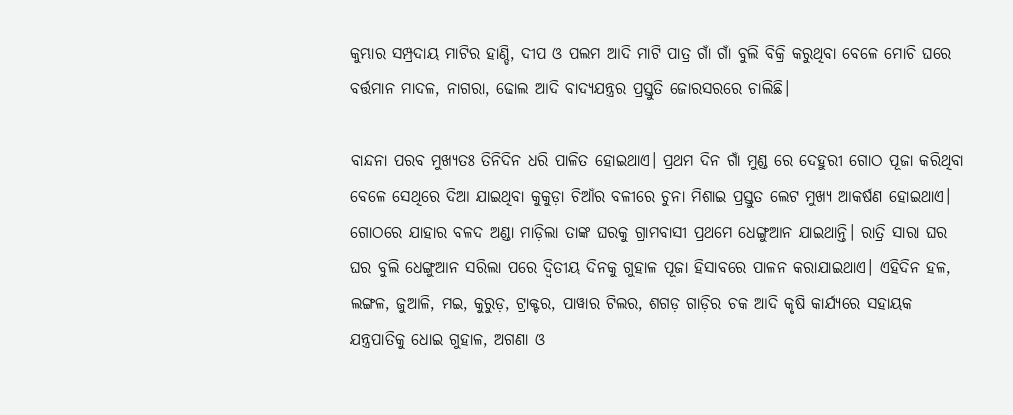କୁମ୍ଭାର ସମ୍ପ୍ରଦାୟ ମାଟିର ହାଣ୍ଡି, ଦୀପ ଓ ପଲମ ଆଦି ମାଟି ପାତ୍ର ଗାଁ ଗାଁ ବୁଲି ବିକ୍ରି କରୁଥିବା ବେଳେ ମୋଚି ଘରେ ବର୍ତ୍ତମାନ ମାଦଳ, ନାଗରା, ଢୋଲ ଆଦି ବାଦ୍ୟଯନ୍ତ୍ରର ପ୍ରସ୍ତୁତି ଜୋରସରରେ ଚାଲିଛି।

ବାନ୍ଦନା ପରବ ମୁଖ୍ୟତଃ ତିନିଦିନ ଧରି ପାଳିତ ହୋଇଥାଏ। ପ୍ରଥମ ଦିନ ଗାଁ ମୁଣ୍ଡ ରେ ଦେହୁରୀ ଗୋଠ ପୂଜା କରିଥିବା ବେଳେ ସେଥିରେ ଦିଆ ଯାଇଥିବା କୁକୁଡ଼ା ଚିଆଁର ବଳୀରେ ଚୁନା ମିଶାଇ ପ୍ରସ୍ତୁତ ଲେଟ ମୁଖ୍ୟ ଆକର୍ଷଣ ହୋଇଥାଏ। ଗୋଠରେ ଯାହାର ବଳଦ ଅଣ୍ଡା ମାଡ଼ିଲା ତାଙ୍କ ଘରକୁ ଗ୍ରାମବାସୀ ପ୍ରଥମେ ଧେଙ୍ଗୁଆନ ଯାଇଥାନ୍ତି। ରାତ୍ରି ସାରା ଘର ଘର ବୁଲି ଧେଙ୍ଗୁଆନ ସରିଲା ପରେ ଦ୍ୱିତୀୟ ଦିନକୁ ଗୁହାଳ ପୂଜା ହିସାବରେ ପାଳନ କରାଯାଇଥାଏ। ଏହିଦିନ ହଳ, ଲଙ୍ଗଳ, ଜୁଆଳି, ମଇ, କୁରୁଡ଼, ଟ୍ରାକ୍ଟର, ପାୱାର ଟିଲର, ଶଗଡ଼ ଗାଡ଼ିର ଚକ ଆଦି କୃଷି କାର୍ଯ୍ୟରେ ସହାୟକ ଯନ୍ତ୍ରପାତିକୁ ଧୋଇ ଗୁହାଳ, ଅଗଣା ଓ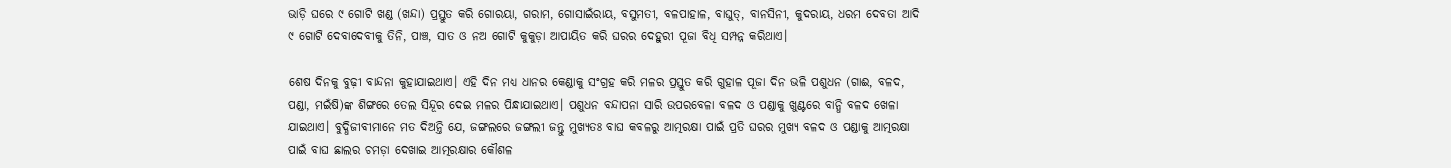ଭାଡ଼ି ଘରେ ୯ ଗୋଟି ଖଣ୍ଡ (ଖନ୍ଦା) ପ୍ରସ୍ତୁତ କରି ଗୋରୟା, ଗରାମ, ଗୋସାଇଁରାୟ, ବସୁମତୀ, ବଳପାହାଳ, ବାଘୁତ୍, ବାନସିନୀ, କୁଦରାୟ, ଧରମ ଦେବତା ଆଦି ୯ ଗୋଟି ଦେବାଦେବୀକୁ ତିନି, ପାଞ୍ଚ, ସାତ ଓ ନଅ ଗୋଟି କୁକୁଡ଼ା ଆପାୟିତ କରି ଘରର ଦେହୁରୀ ପୂଜା ବିଧି ସମ୍ପନ୍ନ କରିଥାଏ।

ଶେଷ ଦିନକୁ ବୁଢ଼ୀ ବାନ୍ଦନା କୁହାଯାଇଥାଏ। ଏହି ଦିନ ମଧ୍ୟ ଧାନର କେଣ୍ଡାକୁ ସଂଗ୍ରହ କରି ମଳର ପ୍ରସ୍ତୁତ କରି ଗୁହାଳ ପୂଜା ଦିନ ଭଳି ପଶୁଧନ (ଗାଈ, ବଳଦ, ପଣ୍ଡା, ମଇଁଷି)ଙ୍କ ଶିଙ୍ଗରେ ତେଲ ସିନ୍ଦୂର ଦେଇ ମଳର ପିନ୍ଧାଯାଇଥାଏ। ପଶୁଧନ ବନ୍ଦାପନା ସାରି ଉପରବେଳା ବଳଦ ଓ ପଣ୍ଡାକୁ ଖୁଣ୍ଟରେ ବାନ୍ଧି ବଳଦ ଖେଳା ଯାଇଥାଏ। ବୁଦ୍ଧିଜୀବୀମାନେ ମତ ଦିଅନ୍ତି ଯେ, ଜଙ୍ଗଲରେ ଜଙ୍ଗଲୀ ଜନ୍ତୁ ମୁଖ୍ୟତଃ ବାଘ କବଳରୁ ଆତ୍ମରକ୍ଷା ପାଇଁ ପ୍ରତି ଘରର ମୁଖ୍ୟ ବଳଦ ଓ ପଣ୍ଡାକୁ ଆତ୍ମରକ୍ଷା ପାଇଁ ବାଘ ଛାଲର ଚମଡ଼ା ଦେଖାଇ ଆତ୍ମରକ୍ଷାର କୌଶଳ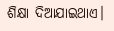ଶିକ୍ଷା ଦିଆଯାଇଥାଏ।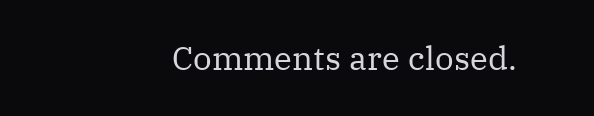Comments are closed.